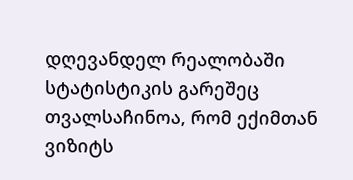დღევანდელ რეალობაში სტატისტიკის გარეშეც თვალსაჩინოა, რომ ექიმთან ვიზიტს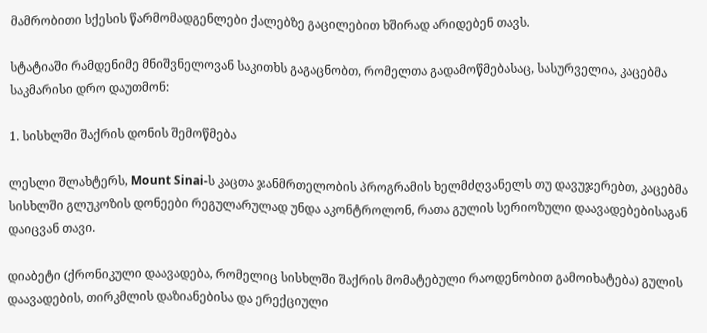მამრობითი სქესის წარმომადგენლები ქალებზე გაცილებით ხშირად არიდებენ თავს.

სტატიაში რამდენიმე მნიშვნელოვან საკითხს გაგაცნობთ, რომელთა გადამოწმებასაც, სასურველია, კაცებმა საკმარისი დრო დაუთმონ:

1. სისხლში შაქრის დონის შემოწმება

ლესლი შლახტერს, Mount Sinai-ს კაცთა ჯანმრთელობის პროგრამის ხელმძღვანელს თუ დავუჯერებთ, კაცებმა სისხლში გლუკოზის დონეები რეგულარულად უნდა აკონტროლონ, რათა გულის სერიოზული დაავადებებისაგან დაიცვან თავი.

დიაბეტი (ქრონიკული დაავადება, რომელიც სისხლში შაქრის მომატებული რაოდენობით გამოიხატება) გულის დაავადების, თირკმლის დაზიანებისა და ერექციული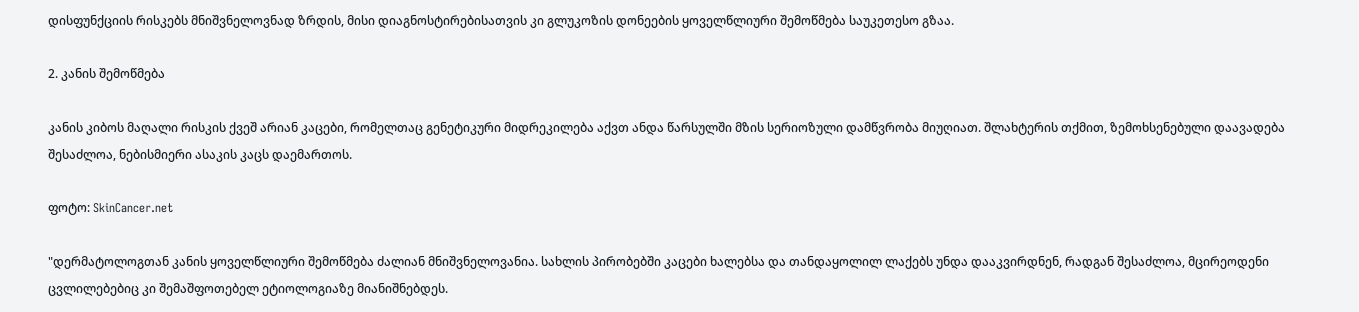დისფუნქციის რისკებს მნიშვნელოვნად ზრდის, მისი დიაგნოსტირებისათვის კი გლუკოზის დონეების ყოველწლიური შემოწმება საუკეთესო გზაა.

2. კანის შემოწმება

კანის კიბოს მაღალი რისკის ქვეშ არიან კაცები, რომელთაც გენეტიკური მიდრეკილება აქვთ ანდა წარსულში მზის სერიოზული დამწვრობა მიუღიათ. შლახტერის თქმით, ზემოხსენებული დაავადება შესაძლოა, ნებისმიერი ასაკის კაცს დაემართოს.

ფოტო: SkinCancer.net

"დერმატოლოგთან კანის ყოველწლიური შემოწმება ძალიან მნიშვნელოვანია. სახლის პირობებში კაცები ხალებსა და თანდაყოლილ ლაქებს უნდა დააკვირდნენ, რადგან შესაძლოა, მცირეოდენი ცვლილებებიც კი შემაშფოთებელ ეტიოლოგიაზე მიანიშნებდეს.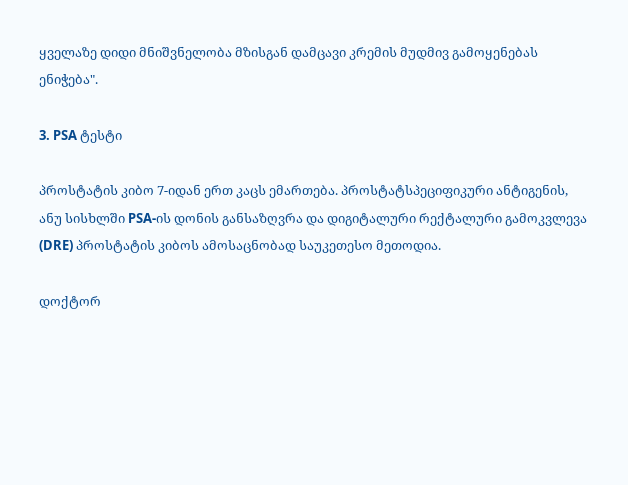ყველაზე დიდი მნიშვნელობა მზისგან დამცავი კრემის მუდმივ გამოყენებას ენიჭება".

3. PSA ტესტი

პროსტატის კიბო 7-იდან ერთ კაცს ემართება. პროსტატსპეციფიკური ანტიგენის, ანუ სისხლში PSA-ის დონის განსაზღვრა და დიგიტალური რექტალური გამოკვლევა (DRE) პროსტატის კიბოს ამოსაცნობად საუკეთესო მეთოდია.

დოქტორ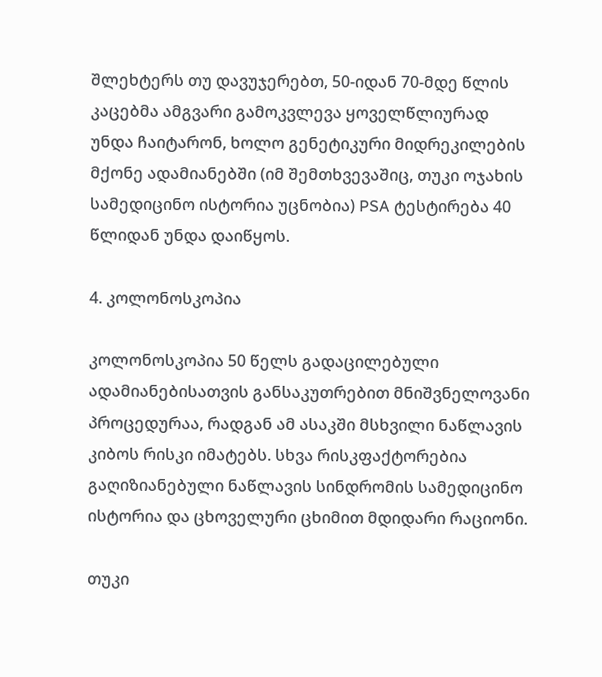შლეხტერს თუ დავუჯერებთ, 50-იდან 70-მდე წლის კაცებმა ამგვარი გამოკვლევა ყოველწლიურად უნდა ჩაიტარონ, ხოლო გენეტიკური მიდრეკილების მქონე ადამიანებში (იმ შემთხვევაშიც, თუკი ოჯახის სამედიცინო ისტორია უცნობია) PSA ტესტირება 40 წლიდან უნდა დაიწყოს.

4. კოლონოსკოპია

კოლონოსკოპია 50 წელს გადაცილებული ადამიანებისათვის განსაკუთრებით მნიშვნელოვანი პროცედურაა, რადგან ამ ასაკში მსხვილი ნაწლავის კიბოს რისკი იმატებს. სხვა რისკფაქტორებია გაღიზიანებული ნაწლავის სინდრომის სამედიცინო ისტორია და ცხოველური ცხიმით მდიდარი რაციონი.

თუკი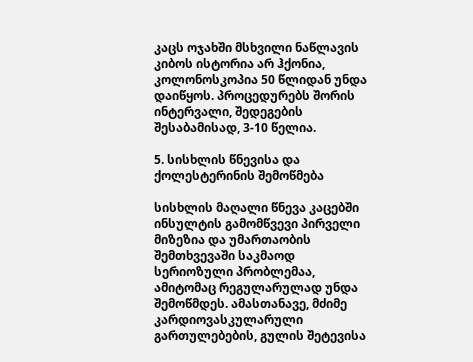კაცს ოჯახში მსხვილი ნაწლავის კიბოს ისტორია არ ჰქონია, კოლონოსკოპია 50 წლიდან უნდა დაიწყოს. პროცედურებს შორის ინტერვალი, შედეგების შესაბამისად, 3-10 წელია.

5. სისხლის წნევისა და ქოლესტერინის შემოწმება

სისხლის მაღალი წნევა კაცებში ინსულტის გამომწვევი პირველი მიზეზია და უმართაობის შემთხვევაში საკმაოდ სერიოზული პრობლემაა, ამიტომაც რეგულარულად უნდა შემოწმდეს. ამასთანავე, მძიმე კარდიოვასკულარული გართულებების, გულის შეტევისა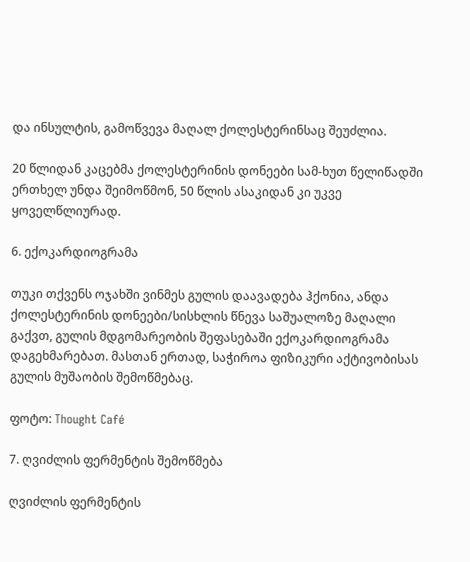და ინსულტის, გამოწვევა მაღალ ქოლესტერინსაც შეუძლია.

20 წლიდან კაცებმა ქოლესტერინის დონეები სამ-ხუთ წელიწადში ერთხელ უნდა შეიმოწმონ, 50 წლის ასაკიდან კი უკვე ყოველწლიურად.

6. ექოკარდიოგრამა

თუკი თქვენს ოჯახში ვინმეს გულის დაავადება ჰქონია, ანდა ქოლესტერინის დონეები/სისხლის წნევა საშუალოზე მაღალი გაქვთ, გულის მდგომარეობის შეფასებაში ექოკარდიოგრამა დაგეხმარებათ. მასთან ერთად, საჭიროა ფიზიკური აქტივობისას გულის მუშაობის შემოწმებაც.

ფოტო: Thought Café

7. ღვიძლის ფერმენტის შემოწმება

ღვიძლის ფერმენტის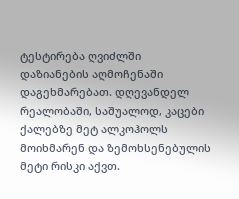ტესტირება ღვიძლში დაზიანების აღმოჩენაში დაგეხმარებათ. დღევანდელ რეალობაში, საშუალოდ, კაცები ქალებზე მეტ ალკოჰოლს მოიხმარენ და ზემოხსენებულის მეტი რისკი აქვთ.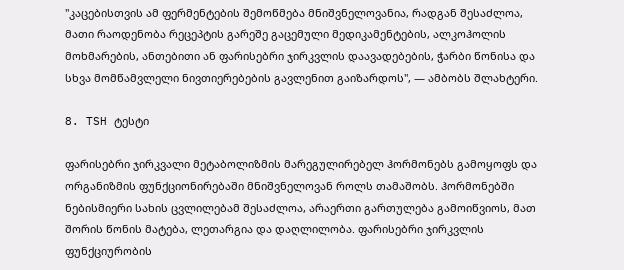"კაცებისთვის ამ ფერმენტების შემოწმება მნიშვნელოვანია, რადგან შესაძლოა, მათი რაოდენობა რეცეპტის გარეშე გაცემული მედიკამენტების, ალკოჰოლის მოხმარების, ანთებითი ან ფარისებრი ჯირკვლის დაავადებების, ჭარბი წონისა და სხვა მომწამვლელი ნივთიერებების გავლენით გაიზარდოს", — ამბობს შლახტერი.

8. TSH ტესტი

ფარისებრი ჯირკვალი მეტაბოლიზმის მარეგულირებელ ჰორმონებს გამოყოფს და ორგანიზმის ფუნქციონირებაში მნიშვნელოვან როლს თამაშობს. ჰორმონებში ნებისმიერი სახის ცვლილებამ შესაძლოა, არაერთი გართულება გამოიწვიოს, მათ შორის წონის მატება, ლეთარგია და დაღლილობა. ფარისებრი ჯირკვლის ფუნქციურობის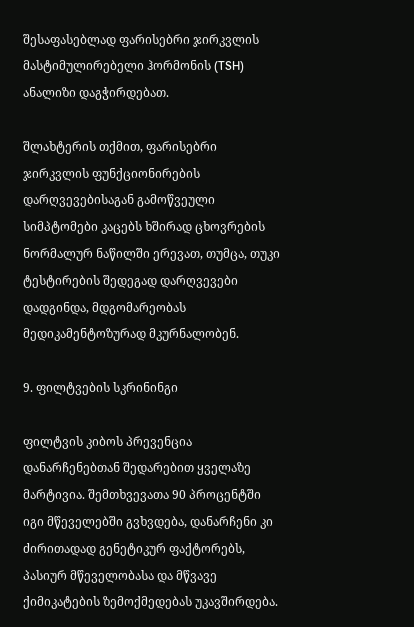შესაფასებლად ფარისებრი ჯირკვლის მასტიმულირებელი ჰორმონის (TSH) ანალიზი დაგჭირდებათ.

შლახტერის თქმით, ფარისებრი ჯირკვლის ფუნქციონირების დარღვევებისაგან გამოწვეული სიმპტომები კაცებს ხშირად ცხოვრების ნორმალურ ნაწილში ერევათ, თუმცა, თუკი ტესტირების შედეგად დარღვევები დადგინდა, მდგომარეობას მედიკამენტოზურად მკურნალობენ.

9. ფილტვების სკრინინგი

ფილტვის კიბოს პრევენცია დანარჩენებთან შედარებით ყველაზე მარტივია. შემთხვევათა 90 პროცენტში იგი მწეველებში გვხვდება, დანარჩენი კი ძირითადად გენეტიკურ ფაქტორებს, პასიურ მწეველობასა და მწვავე ქიმიკატების ზემოქმედებას უკავშირდება.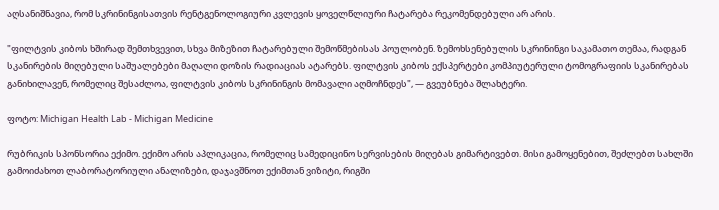აღსანიშნავია, რომ სკრინინგისათვის რენტგენოლოგიური კვლევის ყოველწლიური ჩატარება რეკომენდებული არ არის.

"ფილტვის კიბოს ხშირად შემთხვევით, სხვა მიზეზით ჩატარებული შემოწმებისას პოულობენ. ზემოხსენებულის სკრინინგი საკამათო თემაა, რადგან სკანირების მიღებული საშუალებები მაღალი დოზის რადიაციას ატარებს. ფილტვის კიბოს ექსპერტები კომპიუტერული ტომოგრაფიის სკანირებას განიხილავენ, რომელიც შესაძლოა, ფილტვის კიბოს სკრინინგის მომავალი აღმოჩნდეს", — გვეუბნება შლახტერი.

ფოტო: Michigan Health Lab - Michigan Medicine

რუბრიკის სპონსორია ექიმო. ექიმო არის აპლიკაცია, რომელიც სამედიცინო სერვისების მიღებას გიმარტივებთ. მისი გამოყენებით, შეძლებთ სახლში გამოიძახოთ ლაბორატორიული ანალიზები, დაჯავშნოთ ექიმთან ვიზიტი, რიგში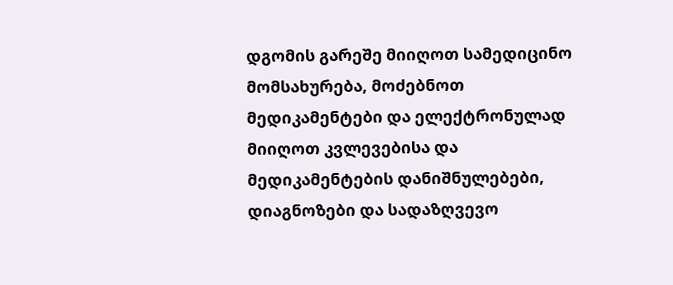დგომის გარეშე მიიღოთ სამედიცინო მომსახურება, მოძებნოთ მედიკამენტები და ელექტრონულად მიიღოთ კვლევებისა და მედიკამენტების დანიშნულებები, დიაგნოზები და სადაზღვევო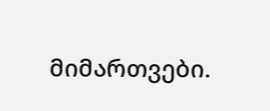მიმართვები.